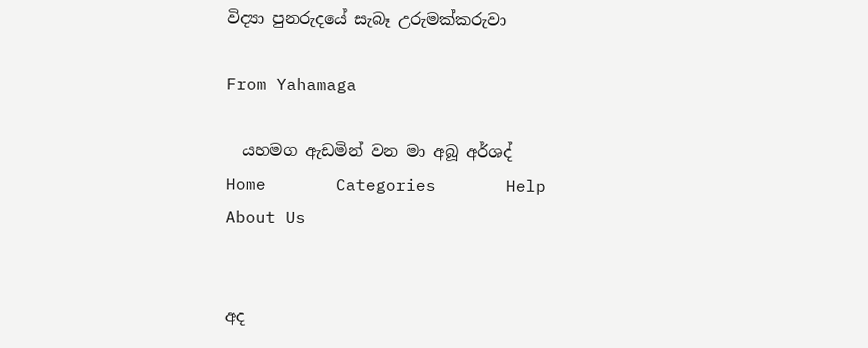විද්‍යා පුනරුදයේ සැබෑ උරුමක්‌කරුවා

From Yahamaga

  යහමග ඇඩමින් වන මා අබූ අර්ශද්       Home       Categories       Help       About Us


අද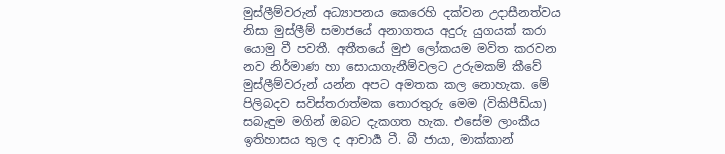මුස්ලීම්වරුන් අධ්‍යාපනය කෙරෙහි දක්වන උදාසීනත්වය නිසා මුස්ලීම් සමාජයේ අනාගතය අදුරු යුගයක් කරා යොමු වී පවතී. අතීතයේ මුඑ ලෝකයම මවිත කරවන නව නිර්මාණ හා සොයාගැනීම්වලට උරුමකම් කීවේ මුස්ලීම්වරුන් යන්න අපට අමතක කල නොහැක. මේ පිලිබදව සවිස්තරාත්මක තොරතුරු මෙම (විකිපීඩියා) සබැඳුම මගින් ඔබට දැකගත හැක. එසේම ලාංකීය ඉතිහාසය තුල ද ආචාර්‍ය ටී. බී ජායා, මාක්කාන්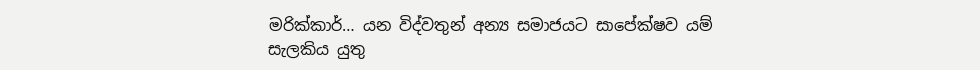මරික්කාර්… යන විද්වතුන් අන්‍ය සමාජයට සාපේක්ෂව යම් සැලකිය යුතු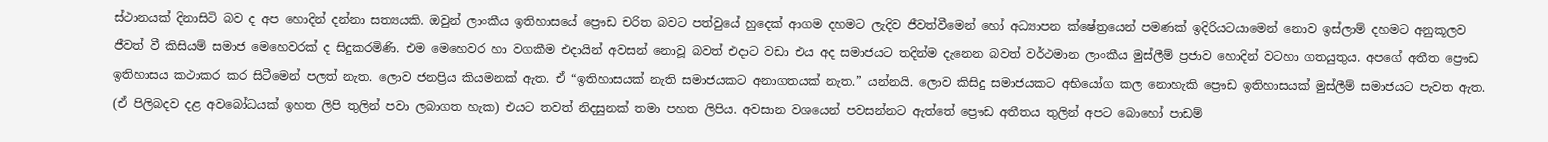ස්ථානයක් දිනාසිටි බව ද අප හොදින් දන්නා සත්‍යයකි. ඔවුන් ලාංකීය ඉතිහාසයේ ප්‍රෞඩ චරිත බවට පත්වුයේ හුදෙක් ආගම දහමට ලැදිව ජීවත්වීමෙන් හෝ අධ්‍යාපන ක්ෂේත්‍රයෙන් පමණක් ඉදිරියටයාමෙන් නොව ඉස්ලාම් දහමට අනුකූලව ජීවත් වී කිසියම් සමාජ මෙහෙවරක් ද සිදුකරමිණි. එම මෙහෙවර හා වගකීම එදායින් අවසන් නොවූ බවත් එදාට වඩා එය අද සමාජයට තදින්ම දැනෙන බවත් වර්ථමාන ලාංකීය මුස්ලීම් ප්‍රජාව හොදින් වටහා ගතයුතුය. අපගේ අතීත ප්‍රෞඩ ඉතිහාසය කථාකර කර සිටීමෙන් පලත් නැත. ලොව ජනප්‍රිය කියමනක් ඇත. ඒ “ඉතිහාසයක් නැති සමාජයකට අනාගතයක් නැත.” යන්නයි. ලොව කිසිදු සමාජයක‍ට අභියෝග කල නොහැකි ප්‍රෞඩ ඉතිහාසයක් මුස්ලීම් සමාජයට පැවත ඇත. (ඒ පිලිබදව දළ අවබෝධයක් ඉහත ලිපි තුලින් පවා ලබාගත හැක) එයට තවත් නිදසුනක් තමා පහත ලිපිය. අවසාන වශයෙන් පවසන්නට ඇත්තේ ප්‍රෞඩ අතීතය තුලින් අපට බොහෝ පාඩම්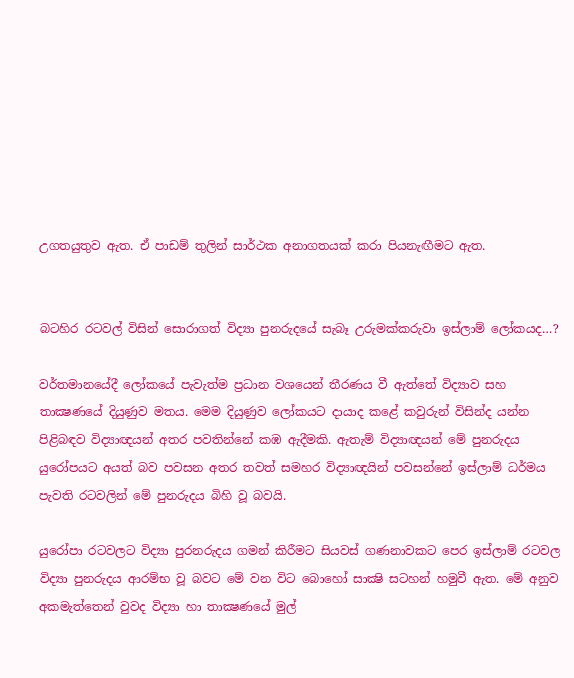උගතයුතුව ඇත. ඒ පාඩම් තුලින් සාර්ථක අනාගතයක් කරා පියනැඟීමට ඇත.


බටහිර රටවල් විසින් සොරාගත් විද්‍යා පුනරුදයේ සැබෑ උරුමක්‌කරුවා ඉස්‌ලාම් ලෝකයද…?

වර්තමානයේදී ලෝකයේ පැවැත්ම ප්‍රධාන වශයෙන් තීරණය වී ඇත්තේ විද්‍යාව සහ තාක්‍ෂණයේ දියුණුව මතය. මෙම දියුණුව ලෝකයට දායාද කළේ කවුරුන් විසින්ද යන්න පිළිබඳව විද්‍යාඥයන් අතර පවතින්නේ කඹ ඇදීමකි. ඇතැම් විද්‍යාඥයන් මේ පුනරුදය යුරෝපයට අයත් බව පවසන අතර තවත් සමහර විද්‍යාඥයින් පවසන්නේ ඉස්‌ලාම් ධර්මය පැවති රටවලින් මේ පුනරුදය බිහි වූ බවයි.

යුරෝපා රටවලට විද්‍යා පුරනරුදය ගමන් කිරීමට සියවස්‌ ගණනාවකට පෙර ඉස්‌ලාම් රටවල විද්‍යා පුනරුදය ආරම්භ වූ බවට මේ වන විට බොහෝ සාක්‍ෂි සටහන් හමුවී ඇත. මේ අනුව අකමැත්තෙන් වුවද විද්‍යා හා තාක්‍ෂණයේ මුල්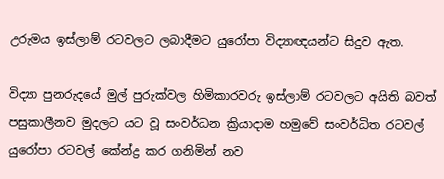උරුමය ඉස්‌ලාම් රටවලට ලබාදීමට යුරෝපා විද්‍යාඥයන්ට සිදුව ඇත.

විද්‍යා පුනරුදයේ මුල් පුරුක්‌වල හිමිකාරවරු ඉස්‌ලාම් රටවලට අයිති බවත් පසුකාලීනව මුදලට යට වූ සංවර්ධන ක්‍රියාදාම හමුවේ සංවර්ධිත රටවල් යුරෝපා රටවල් කේන්ද්‍ර කර ගනිමින් නව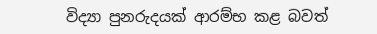විද්‍යා පුනරුදයක්‌ ආරම්භ කළ බවත්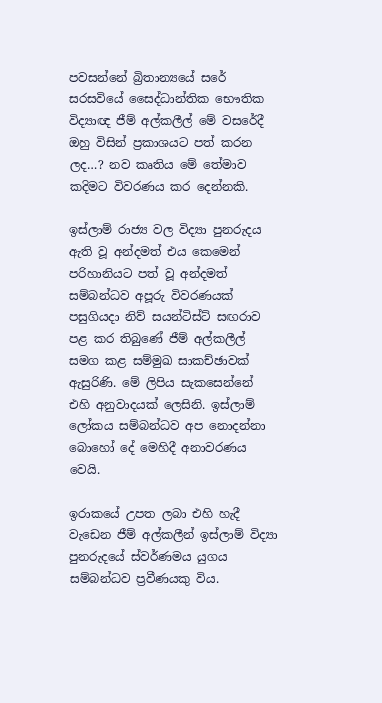පවසන්නේ බ්‍රිතාන්‍යයේ සරේ සරසවියේ සෛද්ධාන්තික භෞතික විද්‍යාඥ ජීම් අල්කලීල් මේ වසරේදී ඔහු විසින් ප්‍රකාශයට පත් කරන ලද…? නව කෘතිය මේ තේමාව කදිමට විවරණය කර දෙන්නකි.

ඉස්‌ලාම් රාජ්‍ය වල විද්‍යා පුනරුදය ඇති වූ අන්දමත් එය කෙමෙන් පරිහානියට පත් වූ අන්දමත් සම්බන්ධව අපූරු විවරණයක්‌ පසුගියදා නිව් සයන්ටිස්‌ට්‌ සඟරාව පළ කර තිබුණේ ජීම් අල්කලීල් සමග කළ සම්මුඛ සාකච්ඡාවක්‌ ඇසුරිණි. මේ ලිපිය සැකසෙන්නේ එහි අනුවාදයක්‌ ලෙසිනි. ඉස්‌ලාම් ලෝකය සම්බන්ධව අප නොදන්නා බොහෝ දේ මෙහිදී අනාවරණය වෙයි.

ඉරාකයේ උපත ලබා එහි හැදී වැඩෙන ජීම් අල්කලීන් ඉස්‌ලාම් විද්‍යා පුනරුදයේ ස්‌වර්ණමය යුගය සම්බන්ධව ප්‍රවීණයකු විය.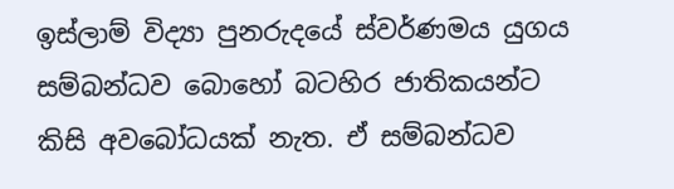ඉස්‌ලාම් විද්‍යා පුනරුදයේ ස්‌වර්ණමය යුගය සම්බන්ධව බොහෝ බටහිර ජාතිකයන්ට කිසි අවබෝධයක්‌ නැත. ඒ සම්බන්ධව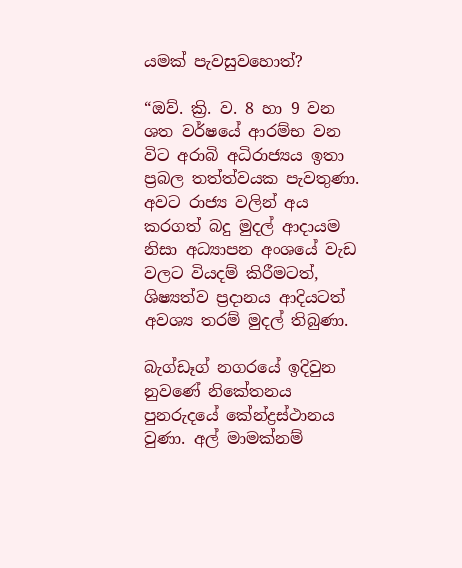යමක්‌ පැවසුවහොත්?

“ඔව්. ක්‍රි. ව. 8 හා 9 වන ශත වර්ෂයේ ආරම්භ වන විට අරාබි අධිරාජ්‍යය ඉතා ප්‍රබල තත්ත්වයක පැවතුණා. අවට රාජ්‍ය වලින් අය කරගත් බදු මුදල් ආදායම නිසා අධ්‍යාපන අංශයේ වැඩ වලට වියදම් කිරීමටත්, ශිෂ්‍යත්ව ප්‍රදානය ආදියටත් අවශ්‍ය තරම් මුදල් තිබුණා.

බැග්ඩෑග් නගරයේ ඉදිවුන නුවණේ නිකේතනය පුනරුදයේ කේන්ද්‍රස්‌ථානය වුණා. අල් මාමක්‌නම්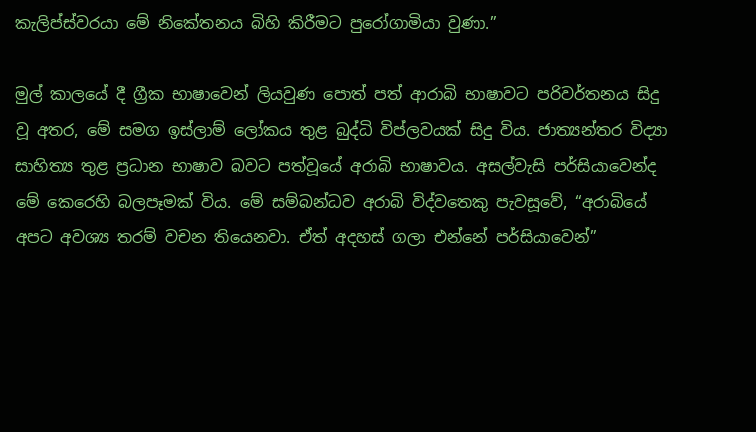කැලිප්ස්‌වරයා මේ නිකේතනය බිහි කිරීමට පුරෝගාමියා වුණා.”

මුල් කාලයේ දී ග්‍රීක භාෂාවෙන් ලියවුණ පොත් පත් ආරාබි භාෂාවට පරිවර්තනය සිදු වූ අතර, මේ සමග ඉස්‌ලාම් ලෝකය තුළ බුද්ධි විප්ලවයක්‌ සිදු විය. ජාත්‍යන්තර විද්‍යා සාහිත්‍ය තුළ ප්‍රධාන භාෂාව බවට පත්වූයේ අරාබි භාෂාවය. අසල්වැසි පර්සියාවෙන්ද මේ කෙරෙහි බලපෑමක්‌ විය. මේ සම්බන්ධව අරාබි විද්වතෙකු පැවසූවේ, “අරාබියේ අපට අවශ්‍ය තරම් වචන තියෙනවා. ඒත් අදහස්‌ ගලා එන්නේ පර්සියාවෙන්”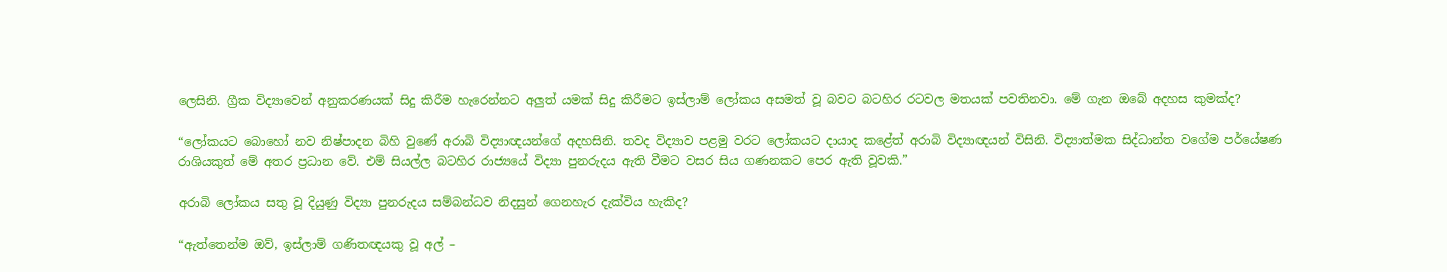ලෙසිනි. ග්‍රීක විද්‍යාවෙන් අනුකරණයක්‌ සිදු කිරීම හැරෙන්නට අලුත් යමක්‌ සිදු කිරීමට ඉස්‌ලාම් ලෝකය අසමත් වූ බවට බටහිර රටවල මතයක්‌ පවතිනවා. මේ ගැන ඔබේ අදහස කුමක්‌ද?

“ලෝකයට බොහෝ නව නිෂ්පාදන බිහි වුණේ අරාබි විද්‍යාඥයන්ගේ අදහසිනි. තවද විද්‍යාව පළමු වරට ලෝකයට දායාද කළේත් අරාබි විද්‍යාඥයන් විසිනි. විද්‍යාත්මක සිද්ධාන්ත වගේම පර්යේෂණ රාශියකුත් මේ අතර ප්‍රධාන වේ. එම් සියල්ල බටහිර රාජ්‍යයේ විද්‍යා පුනරුදය ඇති වීමට වසර සිය ගණනකට පෙර ඇති වූවකි.”

අරාබි ලෝකය සතු වූ දියුණු විද්‍යා පුනරුදය සම්බන්ධව නිදසුන් ගෙනහැර දැක්‌විය හැකිද?

“ඇත්තෙන්ම ඔව්, ඉස්‌ලාම් ගණිතඥයකු වූ අල් –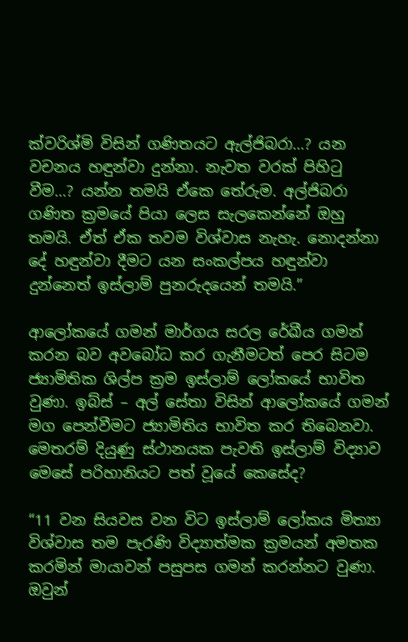ක්‌වරිශ්මි විසින් ගණිතයට ඇල්ජිබරා…? යන වචනය හඳුන්වා දුන්නා. නැවත වරක්‌ පිහිටු වීම…? යන්න තමයි ඒකෙ තේරුම. අල්ජිබරා ගණිත ක්‍රමයේ පියා ලෙස සැලකෙන්නේ ඔහු තමයි. ඒත් ඒක තවම විශ්වාස නැහැ. නොදන්නා දේ හඳුන්වා දීමට යන සංකල්පය හඳුන්වා දුන්නෙත් ඉස්‌ලාම් පුනරුදයෙන් තමයි.”

ආලෝකයේ ගමන් මාර්ගය සරල රේඛීය ගමන් කරන බව අවබෝධ කර ගැනීමටත් පෙර සිටම ජ්‍යාමිතික ශිල්ප ක්‍රම ඉස්‌ලාම් ලෝකයේ භාවිත වුණා. ඉබ්ස්‌ – අල් සේතා විසින් ආලෝකයේ ගමන් මග පෙන්වීමට ජ්‍යාමිතිය භාවිත කර තිබෙනවා. මෙතරම් දියුණු ස්‌ථානයක පැවති ඉස්‌ලාම් විද්‍යාව මෙසේ පරිහානියට පත් වූයේ කෙසේද?

“11 වන සියවස වන විට ඉස්‌ලාම් ලෝකය මිත්‍යා විශ්වාස තම පැරණි විද්‍යාත්මක ක්‍රමයන් අමතක කරමින් මායාවන් පසුපස ගමන් කරන්නට වුණා. ඔවුන්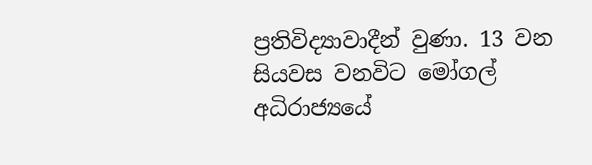ප්‍රතිවිද්‍යාවාදීන් වුණා. 13 වන සියවස වනවිට මෝගල් අධිරාජ්‍යයේ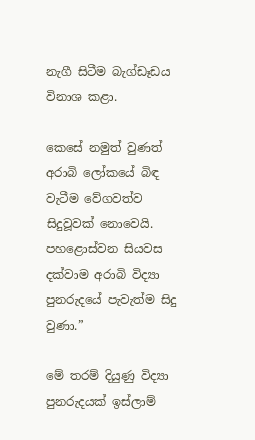නැගී සිටීම බැග්ඩෑඩය විනාශ කළා.

කෙසේ නමුත් වුණත් අරාබි ලෝකයේ බිඳ වැටීම වේගවත්ව සිදුවූවක්‌ නොවෙයි. පහළොස්‌වන සියවස දක්‌වාම අරාබි විද්‍යා පුනරුදයේ පැවැත්ම සිදු වුණා.”

මේ තරම් දියුණු විද්‍යා පුනරුදයක්‌ ඉස්‌ලාම්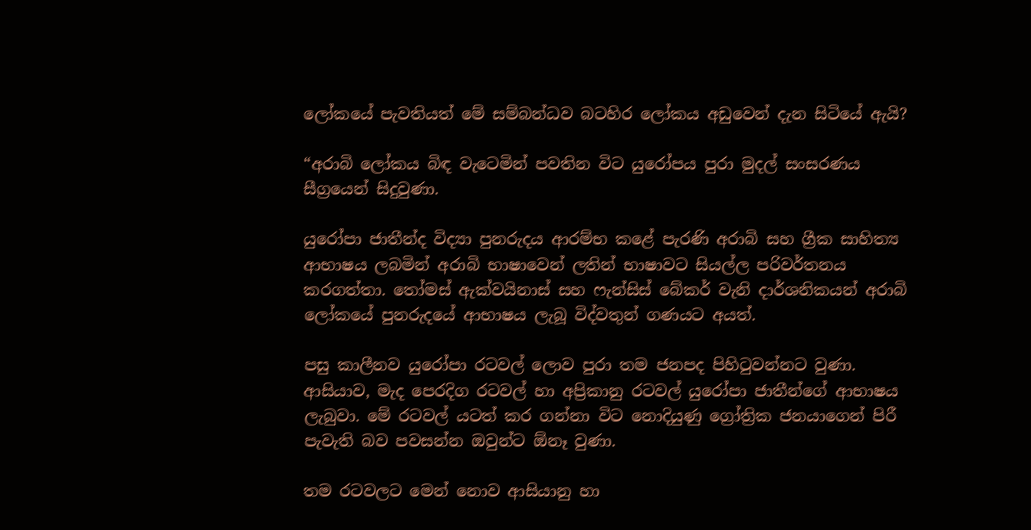ලෝකයේ පැවතියත් මේ සම්බන්ධව බටහිර ලෝකය අඩුවෙන් දැන සිටියේ ඇයි?

“අරාබි ලෝකය බිඳ වැටෙමින් පවතින විට යුරෝපය පුරා මුදල් සංසරණය සීග්‍රයෙන් සිදුවුණා.

යුරෝපා ජාතීන්ද විද්‍යා පුනරුදය ආරම්භ කළේ පැරණි අරාබි සහ ග්‍රීක සාහිත්‍ය ආභාෂය ලබමින් අරාබි භාෂාවෙන් ලතින් භාෂාවට සියල්ල පරිවර්තනය කරගත්තා. තෝමස්‌ ඇක්‌වයිනාස්‌ සහ ෆැන්සිස්‌ බේකර් වැනි දාර්ශනිකයන් අරාබි ලෝකයේ පුනරුදයේ ආභාෂය ලැබූ විද්වතුන් ගණයට අයත්.

පසු කාලීනව යුරෝපා රටවල් ලොව පුරා තම ජනපද පිහිටුවන්නට වුණා. ආසියාව, මැද පෙරදිග රටවල් හා අප්‍රිකානු රටවල් යුරෝපා ජාතීන්ගේ ආභාෂය ලැබුවා. මේ රටවල් යටත් කර ගන්නා විට නොදියුණු ග්‍රෝත්‍රික ජනයාගෙන් පිරී පැවැති බව පවසන්න ඔවුන්ට ඕනෑ වුණා.

තම රටවලට මෙන් නොව ආසියානු හා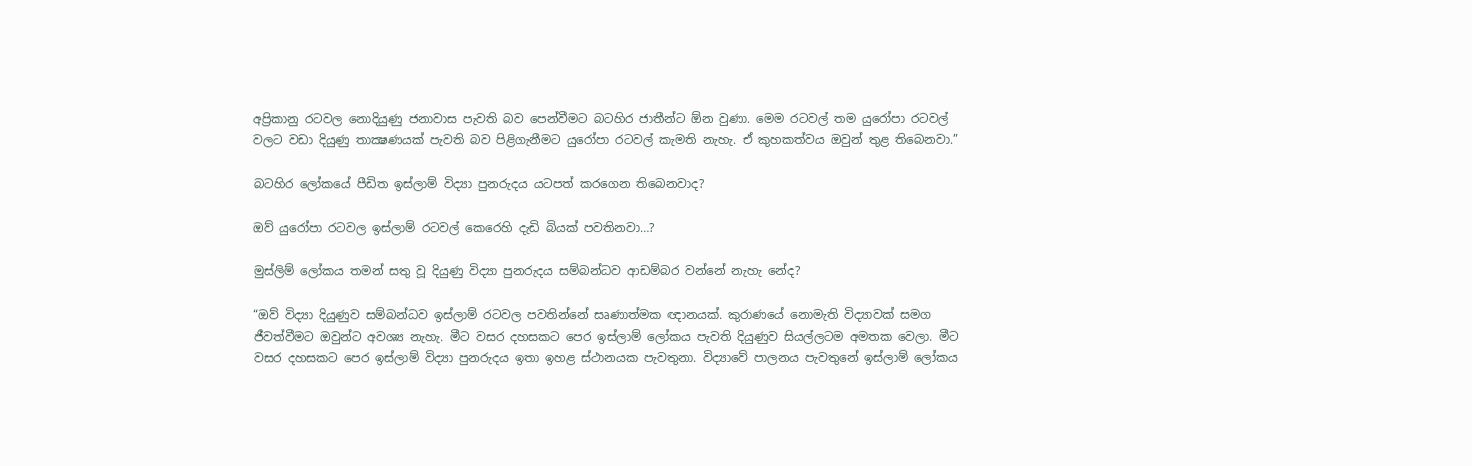අප්‍රිකානු රටවල නොදියුණු ජනාවාස පැවති බව පෙන්වීමට බටහිර ජාතීන්ට ඕන වුණා. මෙම රටවල් තම යුරෝපා රටවල් වලට වඩා දියුණු තාක්‍ෂණයක්‌ පැවති බව පිළිගැනීමට යුරෝපා රටවල් කැමති නැහැ. ඒ කුහකත්වය ඔවුන් තුළ තිබෙනවා.”

බටහිර ලෝකයේ පීඩිත ඉස්‌ලාම් විද්‍යා පුනරුදය යටපත් කරගෙන තිබෙනවාද?

ඔව් යුරෝපා රටවල ඉස්‌ලාම් රටවල් කෙරෙහි දැඩි බියක්‌ පවතිනවා…?

මුස්‌ලිම් ලෝකය තමන් සතු වූ දියුණු විද්‍යා පුනරුදය සම්බන්ධව ආඩම්බර වන්නේ නැහැ නේද?

“ඔව් විද්‍යා දියුණුව සම්බන්ධව ඉස්‌ලාම් රටවල පවතින්නේ සෘණාත්මක ඥානයක්‌. කුරාණයේ නොමැති විද්‍යාවක්‌ සමග ජීවත්වීමට ඔවුන්ට අවශ්‍ය නැහැ. මීට වසර දහසකට පෙර ඉස්‌ලාම් ලෝකය පැවති දියුණුව සියල්ලටම අමතක වෙලා. මීට වසර දහසකට පෙර ඉස්‌ලාම් විද්‍යා පුනරුදය ඉතා ඉහළ ස්‌ථානයක පැවතුනා. විද්‍යාවේ පාලනය පැවතුනේ ඉස්‌ලාම් ලෝකය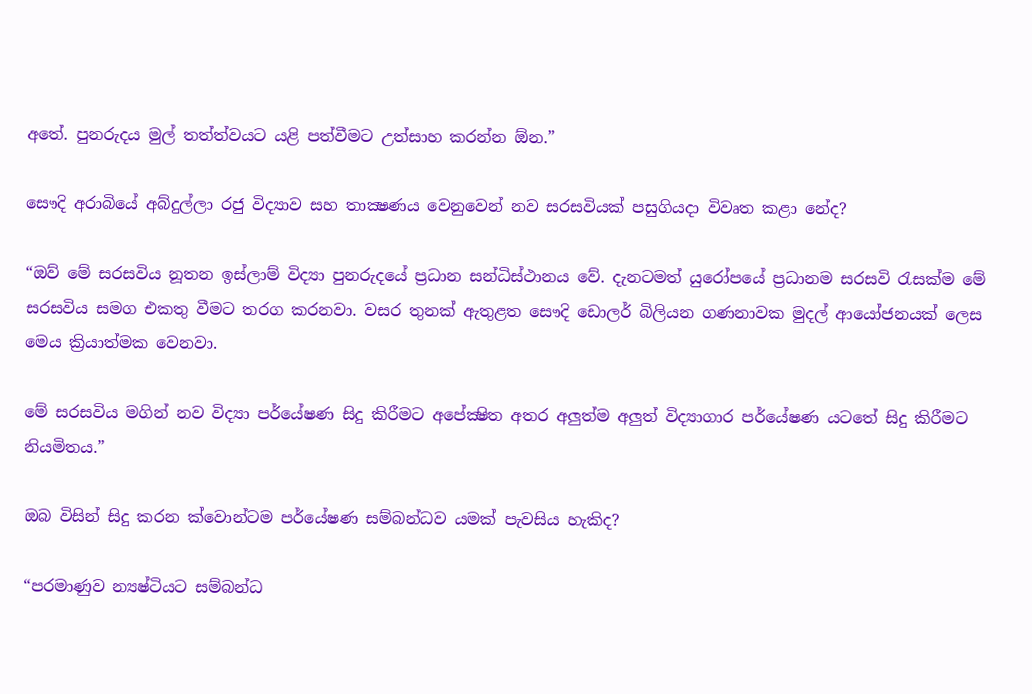අතේ. පුනරුදය මුල් තත්ත්වයට යළි පත්වීමට උත්සාහ කරන්න ඕන.”

සෞදි අරාබියේ අබ්දුල්ලා රජු විද්‍යාව සහ තාක්‍ෂණය වෙනුවෙන් නව සරසවියක්‌ පසුගියදා විවෘත කළා නේද?

“ඔව් මේ සරසවිය නූතන ඉස්‌ලාම් විද්‍යා පුනරුදයේ ප්‍රධාන සන්ධිස්‌ථානය වේ. දැනටමත් යුරෝපයේ ප්‍රධානම සරසවි රැසක්‌ම මේ සරසවිය සමග එකතු වීමට තරග කරනවා. වසර තුනක්‌ ඇතුළත සෞදි ඩොලර් බිලියන ගණනාවක මුදල් ආයෝජනයක්‌ ලෙස මෙය ක්‍රියාත්මක වෙනවා.

මේ සරසවිය මගින් නව විද්‍යා පර්යේෂණ සිදු කිරීමට අපේක්‍ෂිත අතර අලුත්ම අලුත් විද්‍යාගාර පර්යේෂණ යටතේ සිදු කිරීමට නියමිතය.”

ඔබ විසින් සිදු කරන ක්‌වොන්ටම පර්යේෂණ සම්බන්ධව යමක්‌ පැවසිය හැකිද?

“පරමාණුව න්‍යෂ්ටියට සම්බන්ධ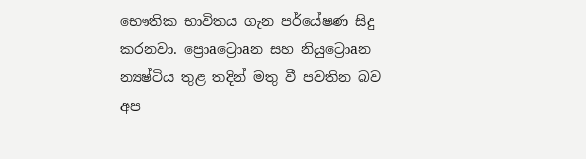භෞතික භාවිතය ගැන පර්යේෂණ සිදු කරනවා. ප්‍රොaට්‍රොaන සහ නියුට්‍රොaන න්‍යෂ්ටිය තුළ තදින් මතු වී පවතින බව අප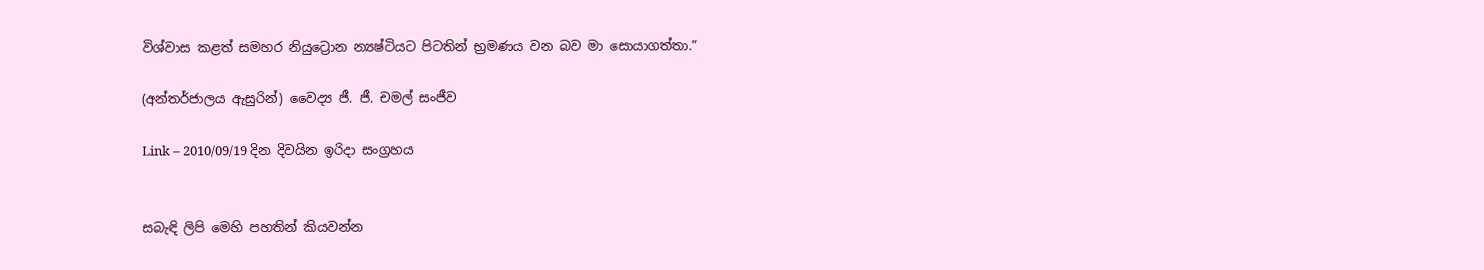විශ්වාස කළත් සමහර නියුට්‍රොන න්‍යෂ්ටියට පිටතින් භ්‍රමණය වන බව මා සොයාගත්තා.”

(අන්තර්ජාලය ඇසුරින්) වෛද්‍ය ජී. ජී. චමල් සංජීව

Link – 2010/09/19 දින දිවයින ඉරිදා සංග්‍රහය


සබැඳි ලිපි මෙහි පහතින් කියවන්න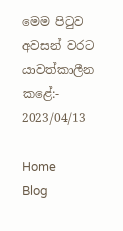මෙම පිටුව අවසන් වරට යාවත්කාලීන කළේ:- 2023/04/13

Home       Blog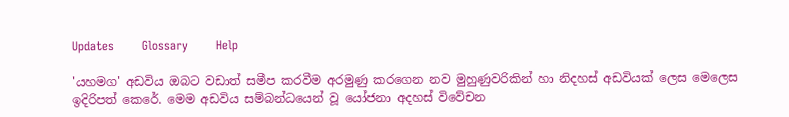Updates       Glossary       Help

'යහමග' අඩවිය ඔබට වඩාත් සමීප කරවීම අරමුණු කරගෙන නව මුහුණුවරිකින් හා නිදහස් අඩවියක් ලෙස මෙලෙස ඉදිරිපත් කෙරේ. මෙම අඩවිය සම්බන්ධයෙන් වූ යෝජනා අදහස් විවේචන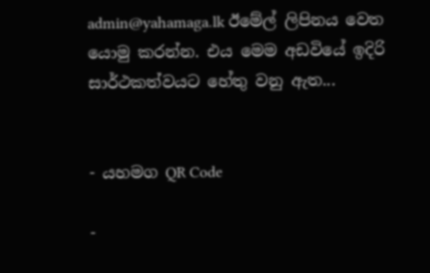admin@yahamaga.lk ඊමේල් ලිපිනය වෙත යොමු කරන්න. එය මෙම අඩවියේ ඉදිරි සාර්ථකත්වයට හේතු වනු ඇත...


- යහමග QR Code

-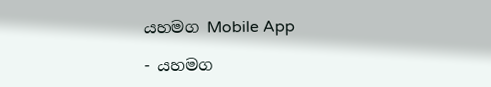යහමග Mobile App

- යහමග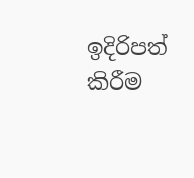ඉදිරිපත් කිරීම